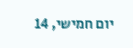יום חמישי, 14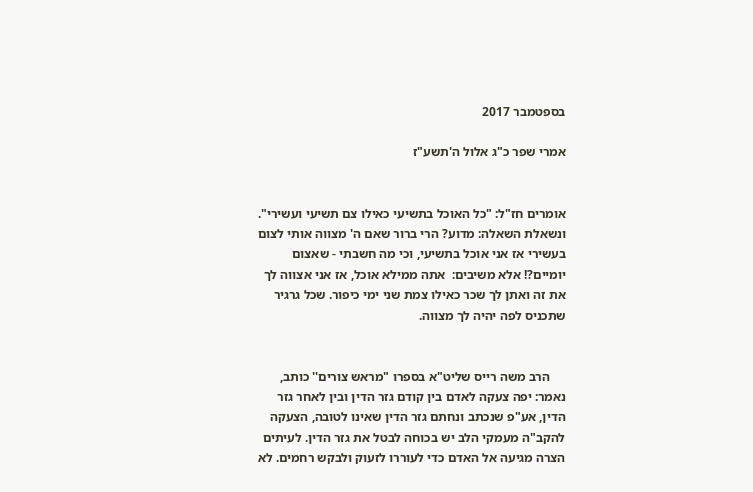בספטמבר 2017

אמרי שפר כ"ג אלול ה'תשע"ז


אומרים חז"ל: "כל האוכל בתשיעי כאילו צם תשיעי ועשירי". ונשאלת השאלה: מדוע? הרי ברור שאם ה' מצווה אותי לצום בעשירי אז אני אוכל בתשיעי, וכי מה חשבתי - שאצום יומיים?! אלא משיבים:  אתה ממילא אוכל, אז אני אצווה לך את זה ואתן לך שכר כאילו צמת שני ימי כיפור. שכל גרגיר שתכניס לפה יהיה לך מצווה.


     הרב משה רייס שליט"א בספרו "מראש צורים'' כותב, נאמר: יפה צעקה לאדם בין קודם גזר הדין ובין לאחר גזר הדין, אע"פ שנכתב ונחתם גזר הדין שאינו לטובה, הצעקה להקב"ה מעמקי הלב יש בכוחה לבטל את גזר הדין. לעיתים הצרה מגיעה אל האדם כדי לעוררו לזעוק ולבקש רחמים. לא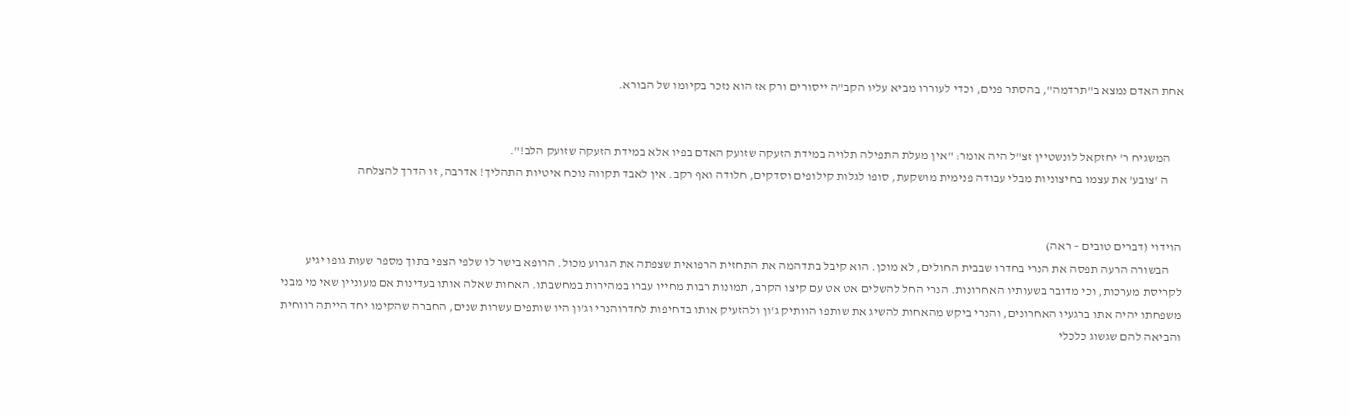אחת האדם נמצא ב"תרדמה", בהסתר פנים, וכדי לעוררו מביא עליו הקב"ה ייסורים ורק אז הוא נזכר בקיומו של הבורא.


     המשגיח ר' יחזקאל לונשטיין זצ"ל היה אומר: "אין מעלת התפילה תלויה במידת הזעקה שזועק האדם בפיו אלא במידת הזעקה שזועק הלב!".
      ה 'צובע' את עצמו בחיצוניות מבלי עבודה פנימית מושקעת, סופו לגלות קילופים וסדקים, חלודה ואף רקב. אין לאבד תקווה נוכח איטיות התהליך! אדרבה, זו הדרך להצלחה


הוידוי (דברים טובים – ראה)
     הבשורה הרעה תפסה את הנרי בחדרו שבבית החולים, לא מוכן. הוא קיבל בתדהמה את התחזית הרפואית שצפתה את הגרוע מכול. הרופא בישר לו שלפי הצפי בתוך מספר שעות גופו יגיע לקריסת מערכות, וכי מדובר בשעותיו האחרונות. הנרי החל להשלים אט אט עם קיצו הקרב, תמונות רבות מחייו עברו במהירות במחשבתו. האחות שאלה אותו בעדינות אם מעוניין שאי מי מבני משפחתו יהיה אתו ברגעיו האחרונים, והנרי ביקש מהאחות להשיג את שותפו הוותיק ג'ון ולהזעיק אותו בדחיפות לחדרוהנרי וג'ון היו שותפים עשרות שנים, החברה שהקימו יחד הייתה רווחית והביאה להם שגשוג כלכלי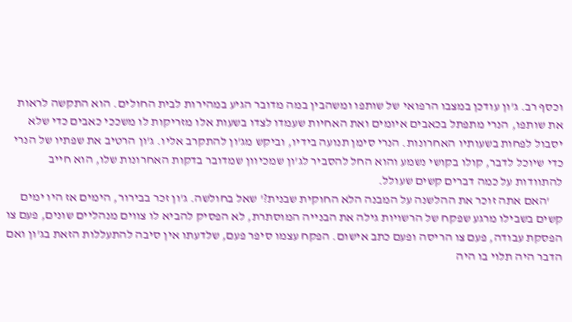וכסף רב. ג'ון עודכן במצבו הרפואי של שותפו ומשהבין במה מדובר הגיע במהירות לבית החולים. הוא התקשה לראות את שותפו, הנרי מתפתל בכאבים איומים ואת האחיות שעמדו לצדו בשעות אלו מזריקות לו משככי כאבים כדי שלא יסבול לפחות בשעותיו האחרונות. הנרי סימן תנועה בידיו, וביקש מג'ון להתקרב אליו. ג'ון הרטיב את שפתיו של הנרי כדי שיוכל לדבר, קולו בקושי נשמע והוא החל להסביר לג'ון שמכיוון שמדובר בדקות האחרונות שלו, הוא חייב להתוודות על כמה דברים קשים שעולל.
     'האם אתה זוכר את ההלשנה על המבנה הלא החוקית שבנית?' שאל בחולשה. ג'ון זכר בבירור, הימים אז היו ימים קשים בשבילו מרגע שפקח של הרשויות גילה את הבנייה המוסתרת, לא הפסיק להביא לו צווים מנהליים שונים, פעם צו הפסקת עבודה, פעם צו הריסה ופעם כתב אישום. הפקח עצמו סיפר פעם, שלדעתו אין סיבה להתעללות הזאת בג'ון ואם הדבר היה תלוי בו היה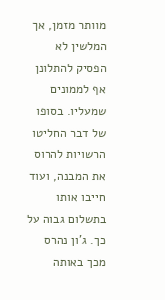מוותר מזמן, אך המלשין לא הפסיק להתלונן אף לממונים שמעליו. בסופו של דבר החליטו הרשויות להרוס את המבנה, ועוד חייבו אותו בתשלום גבוה על כך. ג'ון נהרס מכך באותה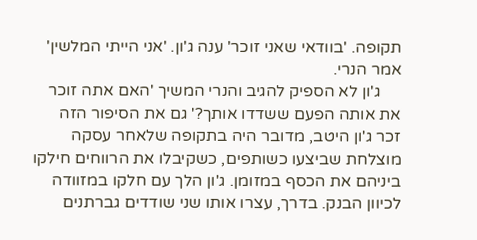תקופה. 'בוודאי שאני זוכר' ענה ג'ון. 'אני הייתי המלשין' אמר הנרי.
     ג'ון לא הספיק להגיב והנרי המשיך 'האם אתה זוכר את אותה הפעם ששדדו אותך?' גם את הסיפור הזה זכר ג'ון היטב, מדובר היה בתקופה שלאחר עסקה מוצלחת שביצעו כשותפים, כשקיבלו את הרווחים חילקו ביניהם את הכסף במזומן. ג'ון הלך עם חלקו במזוודה לכיוון הבנק. בדרך, עצרו אותו שני שודדים גברתנים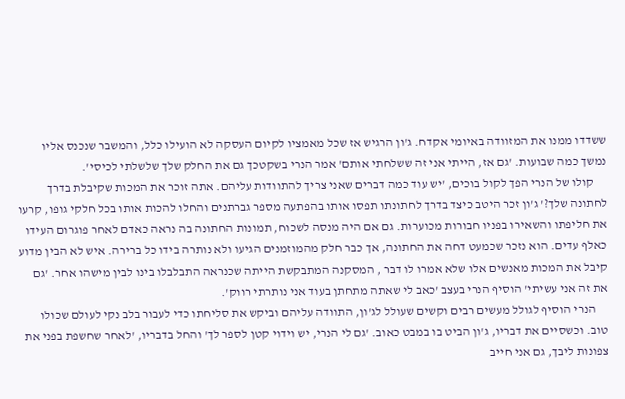ששדדו ממנו את המזוודה באיומי אקדח. ג'ון הרגיש אז שכל מאמציו לקיום העסקה לא הועילו כלל, והמשבר שנכנס אליו נמשך כמה שבועות. 'גם אז, הייתי אני זה ששלחתי אותם' אמר הנרי בשקטכך גם את החלק שלך שלשלתי לכיסי'.
     קולו של הנרי הפך לקול בוכים, 'יש עוד כמה דברים שאני צריך להתוודות עליהם. אתה זוכר את המכות שקיבלת בדרך לחתונה שלך?' ג'ון זכר היטב כיצד בדרך לחתונתו תפסו אותו בהפתעה מספר גברתנים והחלו להכות אותו בכל חלקי גופו, קרעו את חליפתו והשאירו בפניו חבורות מכוערות. גם אם היה מנסה לשכוח, תמונות החתונה בה נראה כאדם לאחר פוגרום העידו כאלף עדים. הוא נזכר שכמעט דחה את החתונה, אך כבר חלק מהמוזמנים הגיעו ולא נותרה בידו כל ברירה. איש לא הבין מדוע קיבל את המכות מאנשים אלו שלא אמרו לו דבר , המסקנה המתבקשת הייתה שכנראה התבלבלו בינו לבין מישהו אחר. 'גם את זה אני עשיתי' הוסיף הנרי בעצב 'כאב לי שאתה מתחתן בעוד אני נותרתי רווק'.
     הנרי הוסיף לגולל מעשים רבים וקשים שעולל לג'ון, התוודה עליהם וביקש את סליחתו כדי לעבור בלב נקי לעולם שכולו טוב. וכשסיים את דבריו, ג'ון הביט בו במבט כאוב. 'גם לי הנרי, יש וידוי קטן לספר לך' והחל בדבריו, 'לאחר שחשפת בפני את צפונות ליבך, גם אני חייב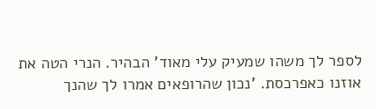לספר לך משהו שמעיק עלי מאוד' הבהיר. הנרי הטה את אוזנו כאפרכסת. 'נכון שהרופאים אמרו לך שהנך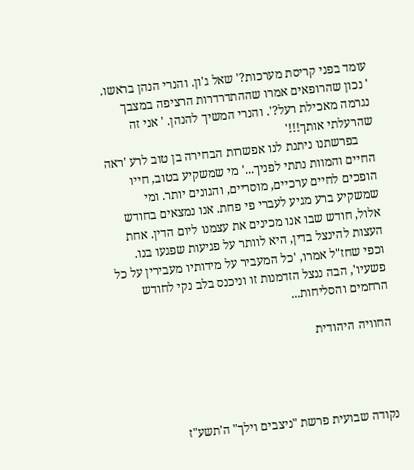עומד בפני קריסת מערכות?' שאל ג'ון. והנרי הנהן בראשו. ' נכון שהרופאים אמרו שההתדרדרות הרציפה במצבך נגרמה מאכילת רעל?'. והנרי המשיך להנהן. ' אני זה שהרעלתי אותך!!!'
     בפרשתנו ניתנת לנו אפשרות הבחירה בן טוב לרע 'ראה החיים והמוות נתתי לפניך...' מי שמשקיע בטוב, חייו הופכים לחיים ערכיים, מוסריים, והגונים יותר. ומי שמשקיע ברע מגיע לעברי פי פחת. אנו נמצאים בחודש אלול, חודש שבו אנו מכינים את עצמנו ליום הדין. אחת העצות להינצל בדין, היא לוותר על פגיעות שפגעו בנו. וכפי שחז"ל אמרו, 'כל המעביר על מידותיו מעבירין על כל פשעיו', הבה ננצל הזדמנות זו וניכנס בלב נקי לחודש הרחמים והסליחות...

החוויה היהודית




נקודה שבועית פרשת "ניצבים וילך" ה'תשע"ז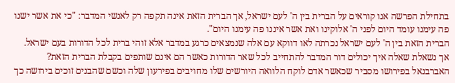בתחילת הפרשה אנו קוראים על הברית בין ה' לעם ישראל, אך הברית הזאת אינה תקפה רק לאנשי המדבר: "כי את אשר ישנו פה עימנו עומד היום לפני ה' אלוקינו ואת אשר איננו פה עימנו היום".
הברית הזאת בין ה' לעם ישראל נכרתה לאו דווקא עם אלה שנמצאים כרגע במדבר אלא זוהי ברית לכל הדורות בעם ישראל.
אך נשאלת שאלה איך יכולים דור המדבר להתחייב לכל שאר הדורות כאשר הם אינם שותפים בקבלת הברית הזאת?
האברבנאל בפירושו מסביר שכאשר אדם לוקח הלוואה היורשים שלו מחויבים בפירעון שלה וכשם שהבנים זוכים בירושה כך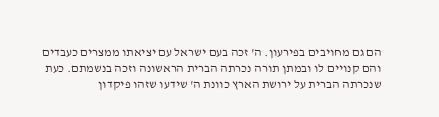הם גם מחויבים בפירעון. ה' זכה בעם ישראל עם יציאתו ממצרים כעבדים והם קנויים לו ובמתן תורה נכרתה הברית הראשונה וזכה בנשמתם. כעת שנכרתה הברית על ירושת הארץ כוונת ה' שידעו שזהו פיקדון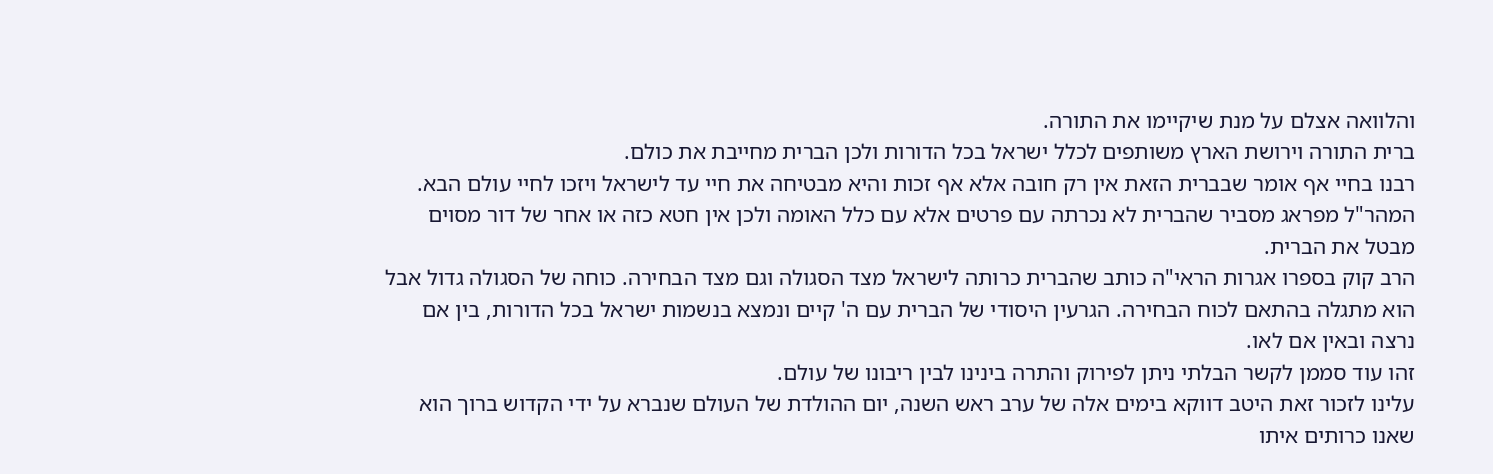והלוואה אצלם על מנת שיקיימו את התורה.
ברית התורה וירושת הארץ משותפים לכלל ישראל בכל הדורות ולכן הברית מחייבת את כולם.
רבנו בחיי אף אומר שבברית הזאת אין רק חובה אלא אף זכות והיא מבטיחה את חיי עד לישראל ויזכו לחיי עולם הבא.
המהר"ל מפראג מסביר שהברית לא נכרתה עם פרטים אלא עם כלל האומה ולכן אין חטא כזה או אחר של דור מסוים מבטל את הברית.
הרב קוק בספרו אגרות הראי"ה כותב שהברית כרותה לישראל מצד הסגולה וגם מצד הבחירה. כוחה של הסגולה גדול אבל הוא מתגלה בהתאם לכוח הבחירה. הגרעין היסודי של הברית עם ה' קיים ונמצא בנשמות ישראל בכל הדורות, בין אם נרצה ובאין אם לאו.
זהו עוד סממן לקשר הבלתי ניתן לפירוק והתרה בינינו לבין ריבונו של עולם.
עלינו לזכור זאת היטב דווקא בימים אלה של ערב ראש השנה, יום ההולדת של העולם שנברא על ידי הקדוש ברוך הוא שאנו כרותים איתו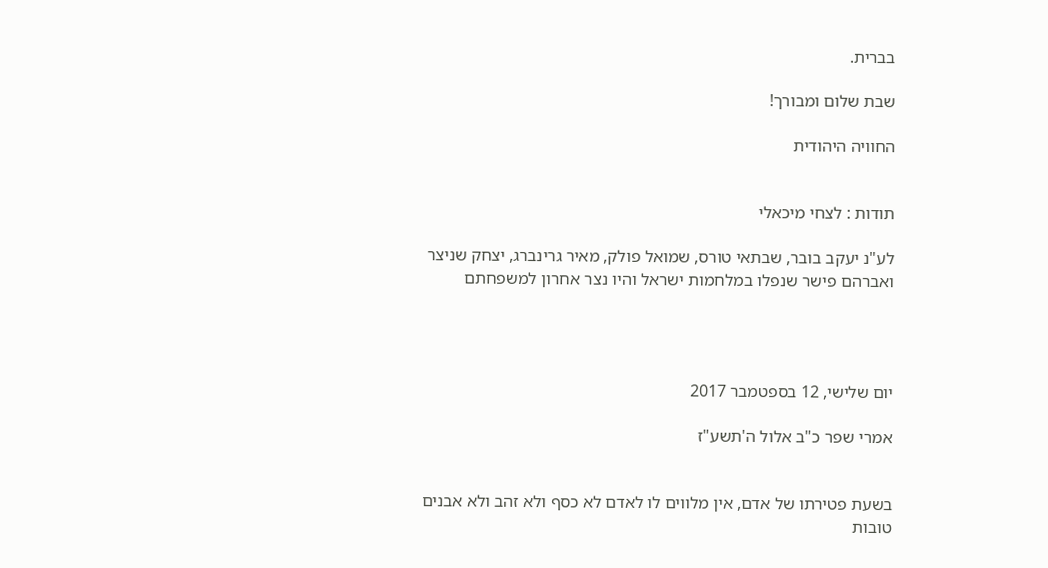בברית.

שבת שלום ומבורך!

החוויה היהודית


תודות : לצחי מיכאלי

לע"נ יעקב בובר, שבתאי טורס, שמואל פולק, מאיר גרינברג, יצחק שניצר ואברהם פישר שנפלו במלחמות ישראל והיו נצר אחרון למשפחתם




יום שלישי, 12 בספטמבר 2017

אמרי שפר כ"ב אלול ה'תשע"ז


בשעת פטירתו של אדם, אין מלווים לו לאדם לא כסף ולא זהב ולא אבנים טובות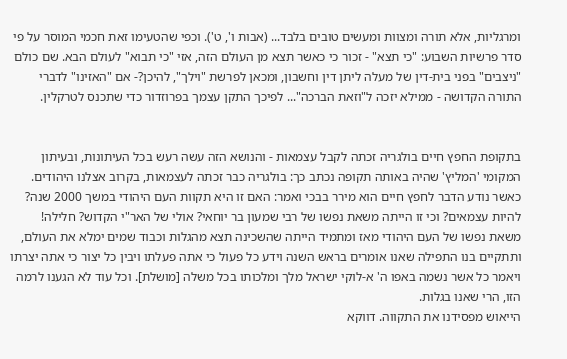ומרגליות, אלא תורה ומצוות ומעשים טובים בלבד... (אבות ו', ט'). וכפי שהטעימו זאת חכמי המוסר על פי סדר פרשיות השבוע: "כי תצא" - זכור כי כאשר תצא מן העולם הזה, אזי "כי תבוא" לעולם הבא. שם כולם "ניצבים" בפני בית-דין של מעלה ליתן דין וחשבון, ומכאן לפרשת "וילך", להיכן?- אם "האזינו" לדברי התורה הקדושה - ממילא יזכה ל"וזאת הברכה"... לפיכך התקן עצמך בפרוזדור כדי שתכנס לטרקלין.


בתקופת החפץ חיים בולגריה זכתה לקבל עצמאות - והנושא הזה עשה רעש בכל העיתונות, ובעיתון המקומי 'המליץ' שהיה באותה תקופה נכתב כך: בולגריה כבר זכתה לעצמאות, בקרוב אצלנו היהודים. כאשר נודע הדבר לחפץ חיים הוא מירר בבכי ואמר: האם זו היא תקוות העם היהודי במשך 2000 שנה? להיות עצמאים? וכי זו הייתה משאת נפשו של רבי שמעון בר יוחאי? אולי של האר"י הקדוש? חלילה! משאת נפשו של העם היהודי מאז ומתמיד הייתה שהשכינה תצא מהגלות וכבוד שמים ימלא את העולם, ותתקיים בנו התפילה שאנו אומרים בראש השנה וידע כל פעול כי אתה פעלתו ויבין כל יצור כי אתה יצרתו ויאמר כל אשר נשמה באפו ה' א-לוקי ישראל מלך ומלכותו בכל משלה [מושלת]. וכל עוד לא הגענו לרמה הזו, הרי שאנו בגלות.
הייאוש מפסידנו את התקווה. דווקא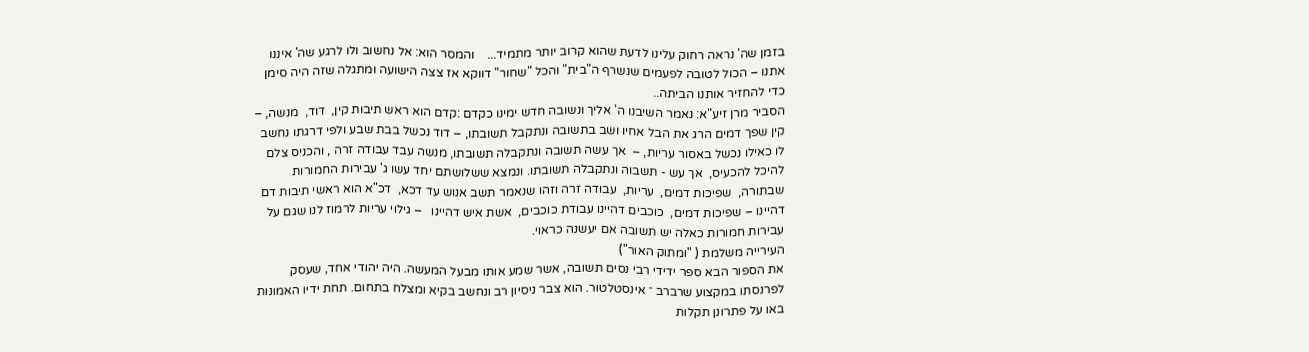בזמן שה' נראה רחוק עלינו לדעת שהוא קרוב יותר מתמיד...    והמסר הוא: אל נחשוב ולו לרגע שה' איננו אתנו – הכול לטובה לפעמים שנשרף ה"בית" והכל "שחור" דווקא אז צצה הישועה ומתגלה שזה היה סימן כדי להחזיר אותנו הביתה..
הסביר מרן זיע"א: נאמר השיבנו ה' אליך ונשובה חדש ימינו כקדם :קדם הוא ראש תיבות קין,  דוד,  מנשה, –  קין שפך דמים הרג את הבל אחיו ושב בתשובה ונתקבל תשובתו, – דוד נכשל בבת שבע ולפי דרגתו נחשב לו כאילו נכשל באסור עריות, –  אך עשה תשובה ונתקבלה תשובתו, מנשה עבד עבודה זרה , והכניס צלם להיכל להכעיס,  אך עש - תשבוה ונתקבלה תשובתו. ונמצא ששלושתם יחד עשו ג' עבירות החמורות שבתורה,  שפיכות דמים,  עריות,  עבודה זרה וזהו שנאמר תשב אנוש עד דכא,  דכ"א הוא ראשי תיבות דם דהיינו – שפיכות דמים,  כוכבים דהיינו עבודת כוכבים,  אשת איש דהיינו   – גילוי עריות לרמוז לנו שגם על עבירות חמורות כאלה יש תשובה אם יעשנה כראוי.
העירייה משלמת ( "ומתוק האור")
את הספור הבא ספר ידידי רבי נסים תשובה, אשר שמע אותו מבעל המעשה. היה יהודי אחד, שעסק לפרנסתו במקצוע שרברב ־ אינסטלטור. הוא צבר ניסיון רב ונחשב בקיא ומצלח בתחום. תחת ידיו האמונות באו על פתרונן תקלות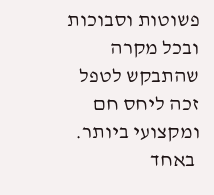פשוטות וסבוכות ובכל מקרה שהתבקש לטפל זכה ליחס חם ומקצועי ביותר.
 באחד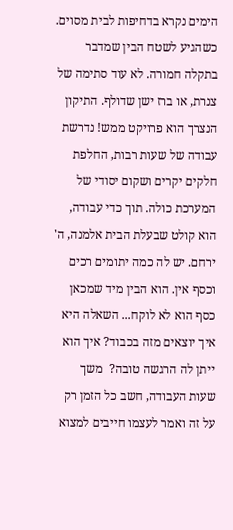הימים נקרא בדחיפות לבית מסוים. כשהגיע לשטח הבין שמדבר בתקלה חמורה. לא עוד סתימה של צנרת, או ברז ישן שדולף. התיקון הנצרך הוא פרויקט ממש! נדרשת עבודה של שעות רבות, החלפת חלקים יקרים ושקום יסודי של המערכת כולה. תוך כדי עבודה, הוא קולט שבעלת הבית אלמנה, ה' ירחם. יש לה כמה יתומים רכים וכסף אין. הוא הבין מיד שמכאן כסף הוא לא לוקח... השאלה היא איך יוצאים מזה בכבוד? איך הוא ייתן לה הרגשה טובה?  משך שעות העבודה, חשב כל הזמן רק על זה ואמר לעצמו חייבים למצוא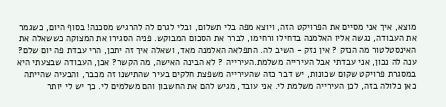מוצא, איך אני מסיים את הפרויקט הזה, ויוצא מפה בלי תשלום, ובלי לגרם לה להרגיש מסכנה! בסוף היום, כשגמר את העבודה, נגשה אליו האלמנה בדחילו ורחימו, לברר את הסכום המבוקש. פניה הסגירו את המצוקה כששאלה את האינסטלטור מה הנזק ? אין נזק - השיב לה. התפלאה האלמנה מאד, ושאלה איך זה יתכן, הרי עבדת פה יום שלם? ענה לה נכון, אני עבדתי אבל העירייה משלמת.העירייה ? לא הבינה האישה, מה הקשר? אכן, העבודה שבצעתי היא במסגרת פרויקט שקום שכונות, יש דבר כזה שהעירייה משפצת חלקים בעיר שהתישנו זה מכבר, והבעיה שהייתה כאן כלולה בזה, לכן העירייה משלמת לי. אני עובד, מגיש להם את החשבון והם משלמים לי. כך יש לי יותר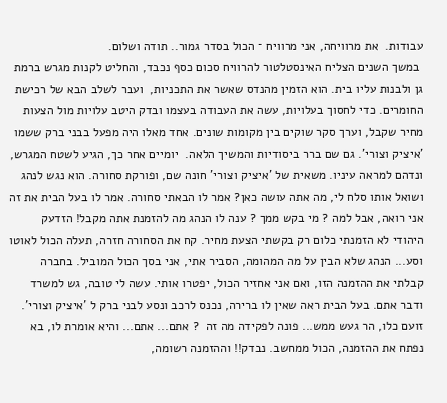עבודות.  את מרוויחה, אני מרוויח ־ הכול בסדר גמור.. תודה ושלום.
 במשך השנים הצליח האינסטלטור להרוויח סכום כסף נכבד, והחליט לקנות מגרש ברמת גן ולבנות עליו בית. הוא הזמין מהנדס שאשר את התכניות,  ועבר לשלב הבא של רכישת החומרים. כדי לחסוך בעלויות, עשה את העבודה בעצמו ובדק היטב עלויות מול הצעות מחיר שקבל, וערך סקר שוקים בין מקומות שונים. אחד מאלו היה מפעל בבני ברק ששמו 'איציק וצורי'. גם שם ברר ביסודיות והמשיך הלאה.  יומיים אחר כך, הגיע לשטח המגרש, ונדהם למראה עיניו. משאית של 'איציק וצורי' חונה שם, ופורקת סחורה. הוא נגש לנהג ושואל אותו סלח לי, מה אתה עושה כאן? אמר לו הבאתי סחורה. אמר לו בעל הבית את זה אני רואה, אבל למה ? מי בקש ממך ? ענה לו הנהג מה להזמנת אתה מקבל! הזדעק היהודי לא הזמנתי כלום רק בקשתי הצעת מחיר. קח את הסחורה חזרה, תעלה הכול לאוטו וסע... הנהג שלא הבין על מה המהומה, הסביר אתי, אני בסך הכול המוביל. בחברה קבלתי את ההזמנה הזו, ואם אני אחזיר הכול, יפטרו אותי. עשה לי טובה, גש למשרד ודבר אתם. בעל הבית ראה שאין לו ברירה, נכנס לרכב ונסע לבני ברק ל 'איציק וצורי'. זועם כלו, הר געש ממש... פונה לפקידה מה זה  ? אתם... אתם... והיא אומרת לו, בא נפתח את ההזמנה, הכול ממחשב. נבדק!! וההזמנה רשומה,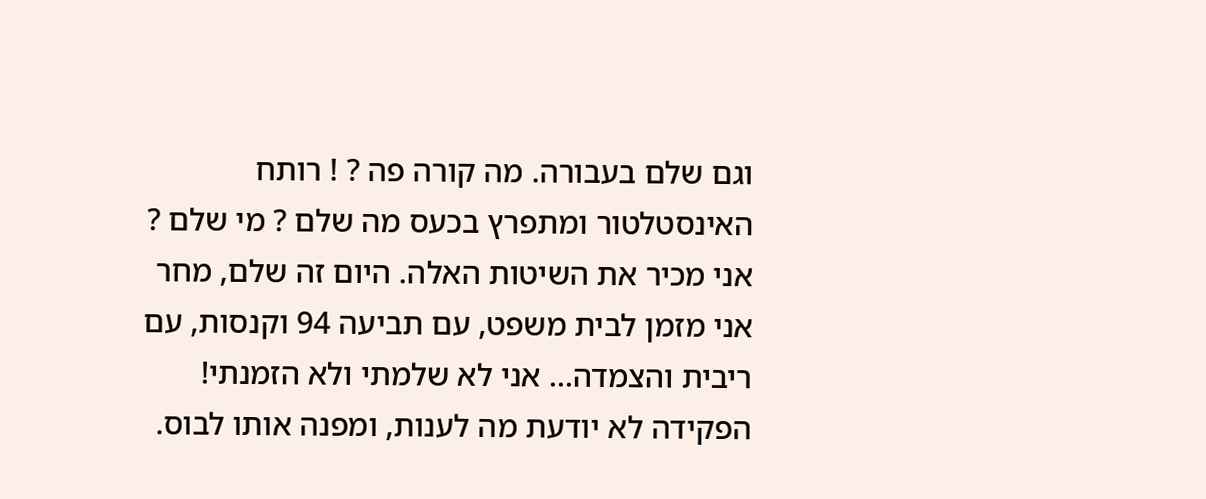וגם שלם בעבורה. מה קורה פה ? ! רותח האינסטלטור ומתפרץ בכעס מה שלם ? מי שלם ? אני מכיר את השיטות האלה. היום זה שלם, מחר אני מזמן לבית משפט, עם תביעה 94 וקנסות, עם ריבית והצמדה... אני לא שלמתי ולא הזמנתי! הפקידה לא יודעת מה לענות, ומפנה אותו לבוס.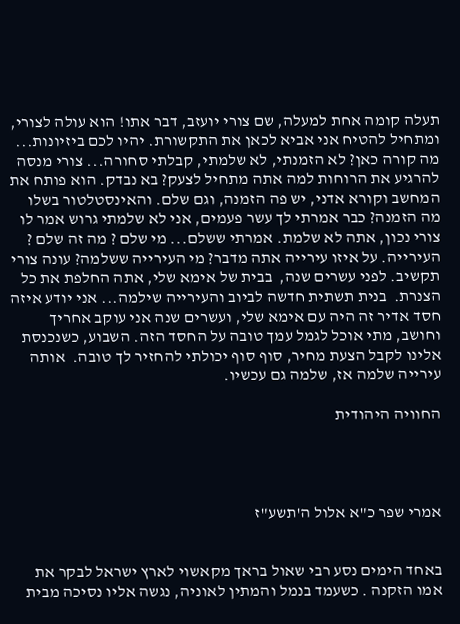תעלה קומה אחת למעלה, שם צורי יועזב, דבר אתו! הוא עולה לצורי, ומתחיל להטיח אני אביא לכאן את התקשורת. יהיו לכם ביזיונות... מה קורה כאן? לא הזמנתי, לא שלמתי, קבלתי סחורה... צורי מנסה להרגיע את הרוחות למה אתה מתחיל לצעק? בא נבדק. הוא פותח את המחשב וקורא אדני, יש פה הזמנה, וגם שלם. והאינסטלטור בשלו מה הזמנה? כבר אמרתי לך עשר פעמים, אני לא שלמתי גרוש אמר לו צורי נכון, אתה לא שלמת. אמרתי ששלם... מי שלם ? מה זה שלם ? העירייה. על איזו עירייה אתה מדבר? מי העירייה ששלמה? עונה צורי תקשיב. לפני עשרים שנה,  בבית של אימא שלי, אתה החלפת את כל הצנרת.  בנית תשתית חדשה לביוב והעירייה שילמה... אני יודע איזה חסד אדיר זה היה עם אימא שלי, ועשרים שנה אני עוקב אחריך וחושב, מתי אוכל לגמל עמך טובה על החסד הזה. השבוע, כשנכנסת אלינו לקבל הצעת מחיר, סוף סוף יכולתי להחזיר לך טובה.  אותה עירייה שלמה אז, שלמה גם עכשיו.

החוויה היהודית




אמרי שפר כ"א אלול ה'תשע"ז


באחד הימים נסע רבי שאול בראך מקאשוי לארץ ישראל לבקר את אמו הזקנה . כשעמד בנמל והמתין לאוניה, נגשה אליו נסיכה מבית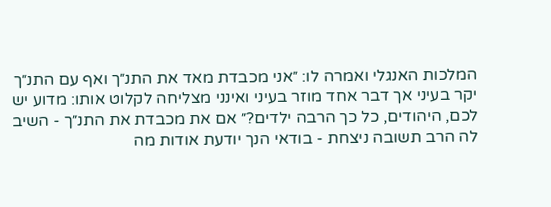המלכות האנגלי ואמרה לו: ״אני מכבדת מאד את התנ״ך ואף עם התנ״ך יקר בעיני אך דבר אחד מוזר בעיני ואינני מצליחה לקלוט אותו: מדוע יש לכם, היהודים, כל כך הרבה ילדים?״ אם את מכבדת את התנ״ך - השיב לה הרב תשובה ניצחת - בודאי הנך יודעת אודות מה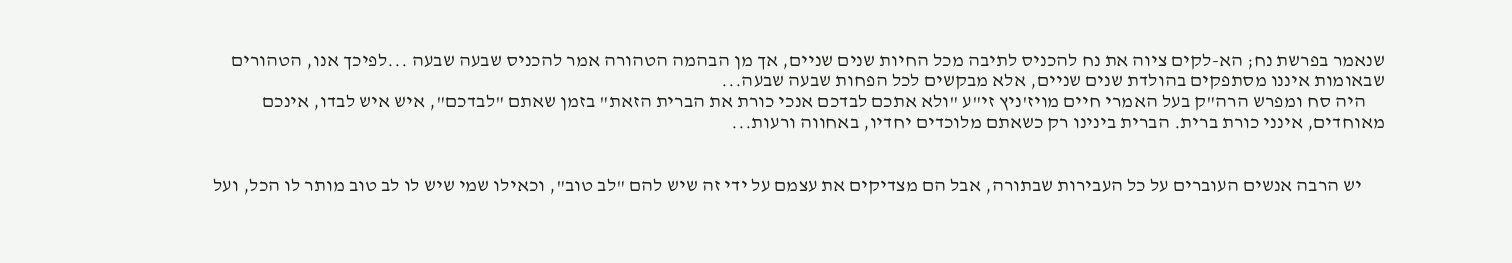שנאמר בפרשת נח; הא-לקים ציוה את נח להכניס לתיבה מכל החיות שנים שניים, אך מן הבהמה הטהורה אמר להכניס שבעה שבעה ...לפיכך אנו, הטהורים שבאומות איננו מסתפקים בהולדת שנים שניים, אלא מבקשים לכל הפחות שבעה שבעה...
     היה סח ומפרש הרה"ק בעל האמרי חיים מויז'ניץ זי"ע "ולא אתכם לבדכם אנכי כורת את הברית הזאת" בזמן שאתם "לבדכם", איש איש לבדו, אינכם מאוחדים, אינני כורת ברית. הברית בינינו רק כשאתם מלוכדים יחדיו, באחווה ורעות...


      יש הרבה אנשים העוברים על כל העבירות שבתורה, אבל הם מצדיקים את עצמם על ידי זה שיש להם "לב טוב", וכאילו שמי שיש לו לב טוב מותר לו הכל, ועל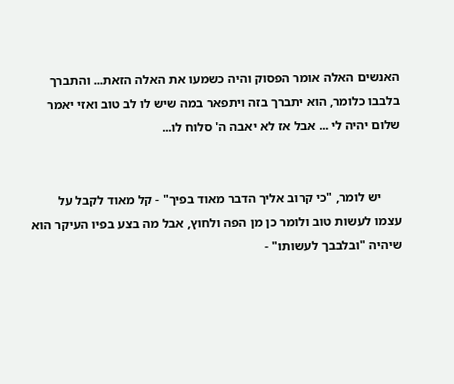האנשים האלה אומר הפסוק והיה כשמעו את האלה הזאת... והתברך בלבבו כלומר, הוא יתברך בזה ויתפאר במה שיש לו לב טוב ואזי יאמר שלום יהיה לי ... אבל אז לא יאבה ה' סלוח לו...


      יש לומר, "כי קרוב אליך הדבר מאוד בפיך" - קל מאוד לקבל על עצמו לעשות טוב ולומר כן מן הפה ולחוץ, אבל מה בצע בפיו העיקר הוא שיהיה "ובלבבך לעשותו" -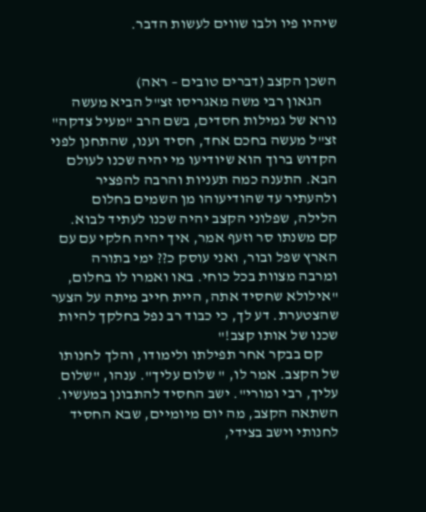שיהיו פיו ולבו שווים לעשות הדבר.


השכן הקצב (דברים טובים – ראה)
     הגאון רבי משה מאגריסו זצ"ל הביא מעשה נורא של גמילות חסדים, בשם הרב "מעיל צדקה" זצ"ל מעשה בחכם אחד, חסיד וענו, שהתחנן לפני הקדוש ברוך הוא שיודיעו מי יהיה שכנו לעולם הבא. התענה כמה תעניות והרבה להפציר ולהעתיר עד שהודיעוהו מן השמים בחלום הלילה, שפלוני הקצב יהיה שכנו לעתיד לבוא. קם משנתו סר וזעף אמר, איך יהיה חלקי עם עם הארץ שפל ובור, ואני עוסק כ?? ימי בתורה ומרבה מצוות בכל כוחי. באו ואמרו לו בחלום, "אילולא שחסיד אתה, היית חייב מיתה על הצער שהצטערת. דע לך, כי כבוד רב נפל בחלקך להיות שכנו של אותו קצב!"
     קם בבקר אחר תפילתו ולימודו, והלך לחנותו של הקצב. אמר לו, " שלום עליך". ענהו, "שלום עליך, רבי ומורי". ישב החסיד להתבונן במעשיו. השתאה הקצב, מה יום מיומיים, שבא החסיד לחנותי וישב בצידי,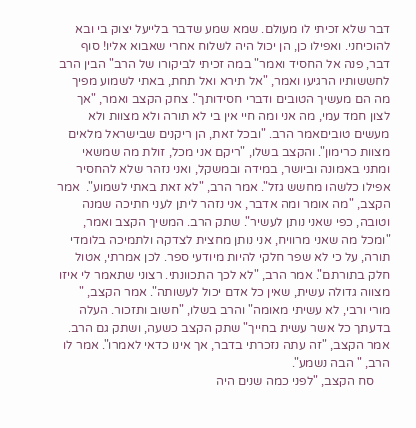דבר שלא זכיתי לו מעולם. שמא שמע שדבר בלייעל יצוק בי ובא להוכיחני. ואפילו כן, הן יכול היה לשלוח אחרי שאבוא אליו! סוף דבר, פנה אל החסיד ואמר" במה זכיתי לביקורו של הרב" הבין הרב לחששותיו הרגיעו ואמר, "אל תירא ואל תחת, באתי לשמוע מפיך מה הם מעשיך הטובים ודברי חסידותך". צחק הקצב ואמר, "אך לצון חמד עמי, מה אני ומה חיי אין בי לא תורה ולא מצוות ולא מעשים טוביםאמר הרב. "ובכל זאת, הן ריקנים שבישראל מלאים מצוות כרימון". והקצב בשלו, "ריקם אני מכל, זולת מה שמשאי ומתני באמונה וביושר, במידה ובמשקל, ואני נזהר שלא להחסיר אפילו כלשהו מחשש גזל". אמר הרב, "לא זאת באתי לשמוע".  אמר הקצב, "מה אומר ומה אדבר, אני נזהר ליתן לעני חתיכה שמנה וטובה, כפי שאני נותן לעשיר". שתק הרב. המשיך הקצב ואמר, "ומכל מה שאני מרוויח, אני נותן מחצית לצדקה ולתמיכה בלומדי תורה, על כי לא שפר חלקי להיות מיודעי ספר. לכן אמרתי, אטול חלק בתורתם". אמר הרב, "לא לכך התכוונתי. רצוני שתאמר לי איזו מצווה גדולה עשית, שאין כל אדם יכול לעשותה". אמר הקצב, " מורי ורבי, לא עשיתי מאומה" והרב בשלו, "חשוב ותזכור. העלה בדעתך כל אשר עשית בחייך" שתק הקצב כשעה, ושתק גם הרב. אמר הקצב, "זה עתה נזכרתי בדבר, אך אינו כדאי לאמרו". אמר לו הרב, " הבה נשמע".
     סח הקצב, "לפני כמה שנים היה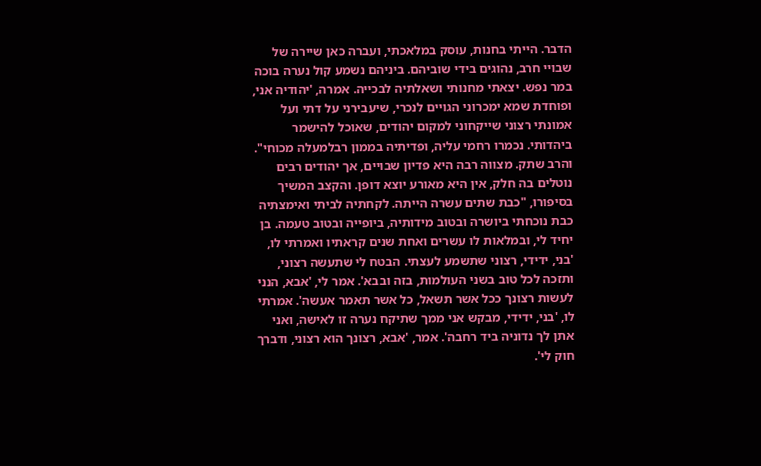הדבר. הייתי בחנות, עוסק במלאכתי, ועברה כאן שיירה של שבויי חרב, נהוגים בידי שוביהם. ביניהם נשמע קול נערה בוכה במר נפש. יצאתי מחנותי ושאלתיה לבכייה. אמרה, 'יהודיה אני, ופוחדת שמא ימכרוני הגויים לנכרי, שיעבירני על דתי ועל אמונתי רצוני שייקחוני למקום יהודים, שאוכל להישמר ביהדותי. נכמרו רחמי עליה, ופדיתיה בממון רבלמעלה מכוחי". והרב שתק. מצווה רבה היא פדיון שבויים, אך יהודים רבים נוטלים בה חלק, אין היא מאורע יוצא דופן. והקצב המשיך בסיפורו, "כבת שתים עשרה הייתה. לקחתיה לביתי ואימצתיה כבת נוכחתי ביושרה ובטוב מידותיה, ביופייה ובטוב טעמה. בן יחיד לי, ובמלאות לו עשרים ואחת שנים קראתיו ואמרתי לו, 'בני, ידידי, רצוני שתשמע לעצתי. הבטח לי שתעשה רצוני, ותזכה לכל טוב בשני העולמות, בזה ובבא'. אמר לי, 'אבא, הנני לעשות רצונך ככל אשר תשאל, כל אשר תאמר אעשה'. אמרתי לו, 'בני, ידידי, מבקש אני ממך שתיקח נערה זו לאישה, ואני אתן לך נדוניה ביד רחבה'. אמר, 'אבא, רצונך הוא רצוני, ודברך חוק לי'.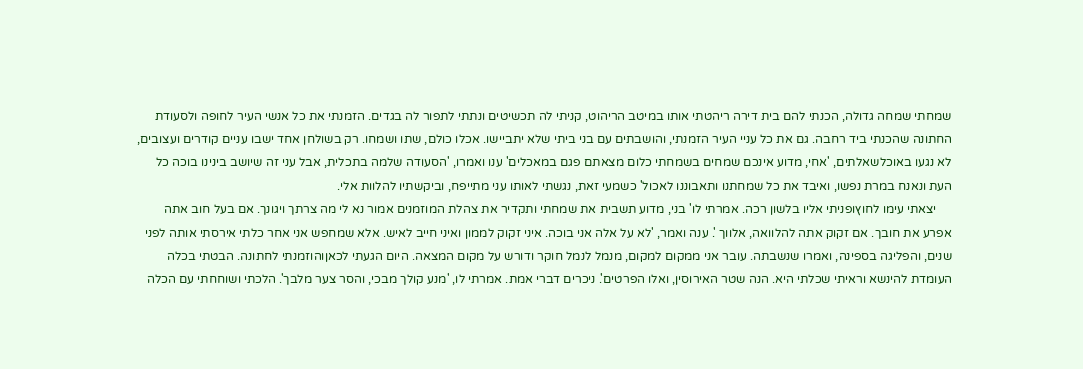שמחתי שמחה גדולה, הכנתי להם בית דירה ריהטתי אותו במיטב הריהוט, קניתי לה תכשיטים ונתתי לתפור לה בגדים. הזמנתי את כל אנשי העיר לחופה ולסעודת החתונה שהכנתי ביד רחבה. גם את כל עניי העיר הזמנתי, והושבתים עם בני ביתי שלא יתביישו. אכלו כולם, שתו ושמחו. רק בשולחן אחד ישבו עניים קודרים ועצובים, לא נגעו באוכלשאלתים, 'אחי, מדוע אינכם שמחים בשמחתי כלום מצאתם פגם במאכלים' ענו ואמרו, 'הסעודה שלמה בתכלית, אבל עני זה שיושב בינינו בוכה כל העת ונאנח במרת נפשו, ואיבד את כל שמחתנו ותאבוננו לאכול' כשמעי זאת, נגשתי לאותו עני מתייפח, וביקשתיו להלוות אלי.
     יצאתי עימו לחוץופניתי אליו בלשון רכה. אמרתי לו' בני, מדוע תשבית את שמחתי ותקדיר את צהלת המוזמנים אמור נא לי מה צרתך ויגונך. אם בעל חוב אתה אפרע את חובך. אם זקוק אתה להלוואה, אלווך '. ענה ואמר, 'לא על אלה אני בוכה. איני זקוק לממון ואיני חייב לאיש. אלא שמחפש אני אחר כלתי אירסתי אותה לפני שנים, והפליגה בספינה, ואמרו שנשבתה. עובר אני ממקום למקום, מנמל לנמל חוקר ודורש על מקום המצאה. היום הגעתי לכאןוהוזמנתי לחתונה. הבטתי בכלה העומדת להינשא וראיתי שכלתי היא. הנה שטר האירוסין, ואלו הפרטים'. ניכרים דברי אמת. אמרתי לו, 'מנע קולך מבכי, והסר צער מלבך'. הלכתי ושוחחתי עם הכלה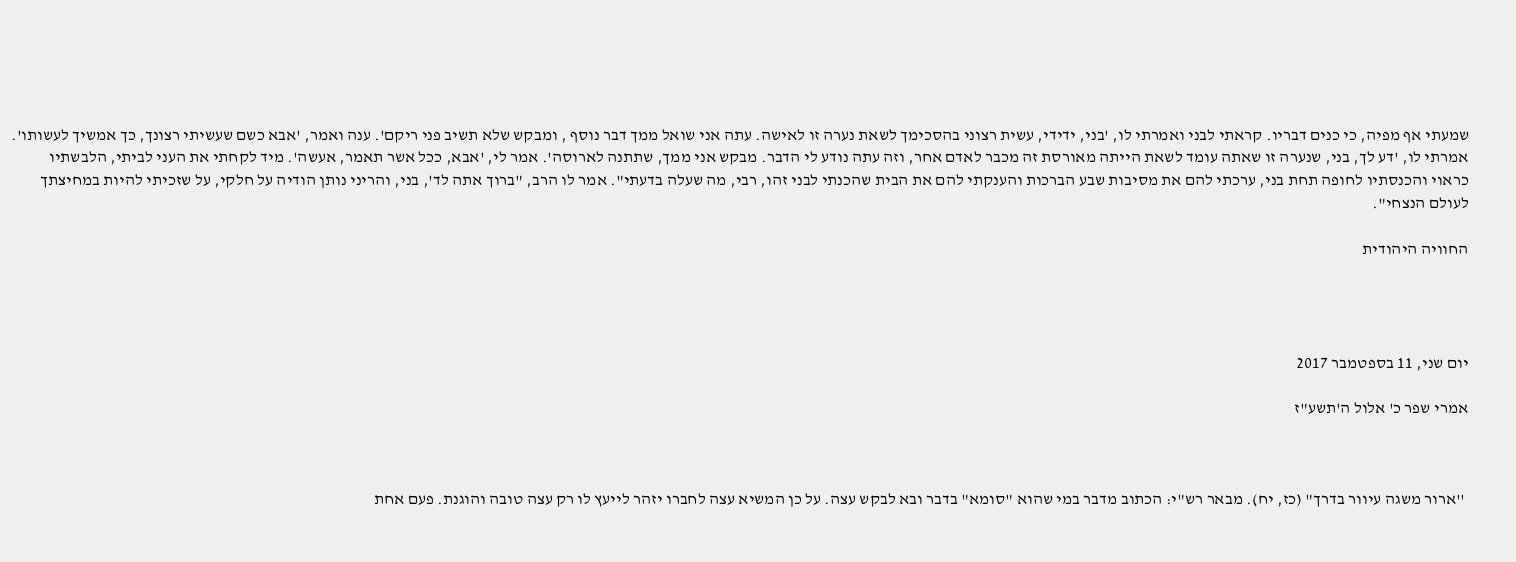שמעתי אף מפיה, כי כנים דבריו. קראתי לבני ואמרתי לו, 'בני, ידידי, עשית רצוני בהסכימך לשאת נערה זו לאישה. עתה אני שואל ממך דבר נוסף , ומבקש שלא תשיב פני ריקם'. ענה ואמר, 'אבא כשם שעשיתי רצונך, כך אמשיך לעשותו'. אמרתי לו, 'דע לך, בני, שנערה זו שאתה עומד לשאת הייתה מאורסת זה מכבר לאדם אחר, וזה עתה נודע לי הדבר. מבקש אני ממך, שתתנה לארוסה'. אמר לי, 'אבא, ככל אשר תאמר, אעשה'. מיד לקחתי את העני לביתי, הלבשתיו כראוי והכנסתיו לחופה תחת בני, ערכתי להם את מסיבות שבע הברכות והענקתי להם את הבית שהכנתי לבני זהו, רבי, מה שעלה בדעתי". אמר לו הרב, "ברוך אתה לד', בני, והריני נותן הודיה על חלקי, על שזכיתי להיות במחיצתך לעולם הנצחי".

החוויה היהודית




יום שני, 11 בספטמבר 2017

אמרי שפר כ' אלול ה'תשע"ז



 ''ארור משגה עיוור בדרך" (כז, יח). מבאר רש"י: הכתוב מדבר במי שהוא "סומא" בדבר ובא לבקש עצה. על כן המשיא עצה לחברו יזהר לייעץ לו רק עצה טובה והוגנת. פעם אחת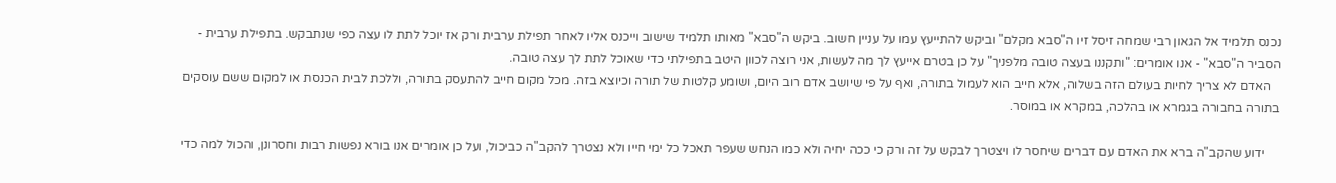נכנס תלמיד אל הגאון רבי שמחה זיסל זיו ה"סבא מקלם" וביקש להתייעץ עמו על עניין חשוב. ביקש ה"סבא" מאותו תלמיד שישוב וייכנס אליו לאחר תפילת ערבית ורק אז יוכל לתת לו עצה כפי שנתבקש. בתפילת ערבית - הסביר ה"סבא" - אנו אומרים: "ותקננו בעצה טובה מלפניך" על כן בטרם אייעץ לך מה לעשות, אני רוצה לכוון היטב בתפילתי כדי שאוכל לתת לך עצה טובה.
   האדם לא צריך לחיות בעולם הזה בשלוה, אלא חייב הוא לעמול בתורה, ואף על פי שיושב אדם רוב היום, ושומע קלטות של תורה וכיוצא בזה. מכל מקום חייב להתעסק בתורה, וללכת לבית הכנסת או למקום ששם עוסקים בתורה בחבורה בגמרא או בהלכה, במקרא או במוסר.

     ידוע שהקב"ה ברא את האדם עם דברים שיחסר לו ויצטרך לבקש על זה ורק כי ככה יחיה ולא כמו הנחש שעפר תאכל כל ימי חייו ולא נצטרך להקב"ה כביכול, ועל כן אומרים אנו בורא נפשות רבות וחסרונן, והכול למה כדי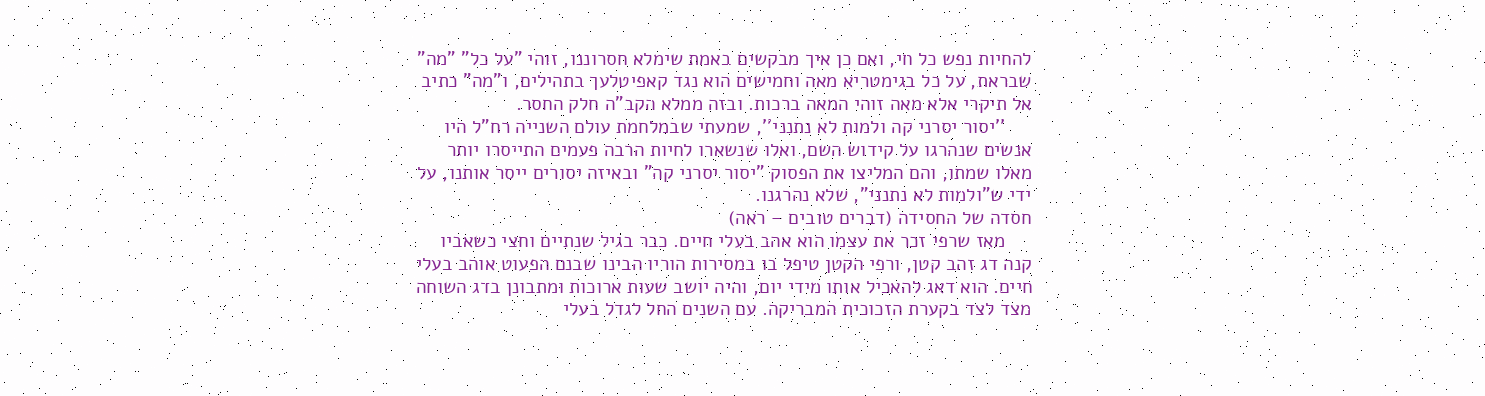להחיות נפש כל חי, ואם כן איך מבקשים באמת שימלא חסרוננו, זוהי "על כל" "מה" שבראת, על כל בגימטריא מאה וחמישים הוא נגד קאפיטלעך בתהילים, ו"מה" כתיב אל תיקרי אלא מאה זוהי המאה ברכות. ובזה ממלא הקב"ה חלק החסר.
     ''יסור יסרני קה ולמות לא נתנני'', שמעתי שבמלחמת עולם השנייה רח"ל היו אנשים שנהרגו על קידוש השם, ואלו שנשארו לחיות הרבה פעמים התייסרו יותר מאלו שמתו, והם המליצו את הפסוק "יסור יסרני קה" ובאיזה יסורים ייסר אותנו, על ידי ש"ולמות לא נתנני", שלא נהרגנו.
חסדה של החסידה (דברים טובים – ראה)
     מאז שרפי זכר את עצמו הוא אהב בעלי חיים. כבר בגיל שנתיים וחצי כשאביו קנה דג זהב קטן, ורפי הקטן טיפל בו במסירות הוריו הבינו שבנם הפעוט אוהב בעלי חיים. הוא דאג להאכיל אותו מידי יום, והיה יושב שעות ארוכות ומתבונן בדג השוחה מצד לצד בקערת הזכוכית המבריקה. עם השנים החל לגדל בעלי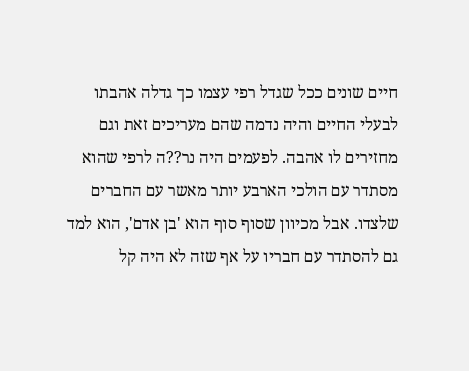חיים שונים ככל שגדל רפי עצמו כך גדלה אהבתו לבעלי החיים והיה נדמה שהם מעריכים זאת וגם מחזירים לו אהבה. לפעמים היה נר??ה לרפי שהוא מסתדר עם הולכי הארבע יותר מאשר עם החברים שלצדו. אבל מכיוון שסוף סוף הוא 'בן אדם', הוא למד גם להסתדר עם חבריו על אף שזה לא היה קל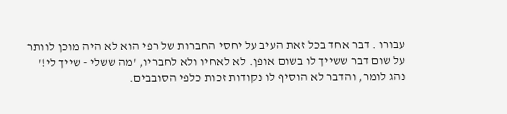עבורו . דבר אחד בכל זאת העיב על יחסי החברות של רפי הוא לא היה מוכן לוותר על שום דבר ששייך לו בשום אופן. לא לאחיו ולא לחבריו, 'מה ששלי - שייך לי!' נהג לומר, והדבר לא הוסיף לו נקודות זכות כלפי הסובבים.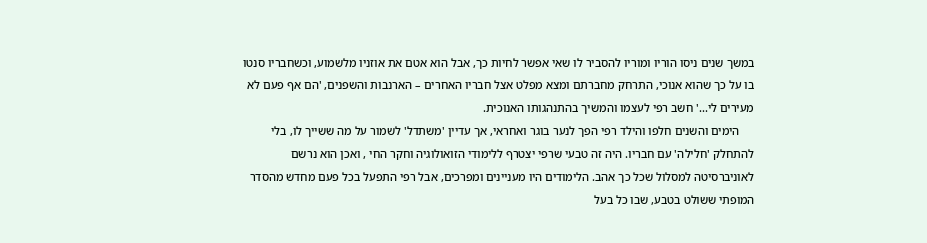במשך שנים ניסו הוריו ומוריו להסביר לו שאי אפשר לחיות כך, אבל הוא אטם את אוזניו מלשמוע, וכשחבריו סנטו בו על כך שהוא אנוכי, התרחק מחברתם ומצא מפלט אצל חבריו האחרים – הארנבות והשפנים, 'הם אף פעם לא מעירים לי...' חשב רפי לעצמו והמשיך בהתנהגותו האנוכית.
     הימים והשנים חלפו והילד רפי הפך לנער בוגר ואחראי, אך עדיין 'משתדל' לשמור על מה ששייך לו, בלי להתחלק 'חלילה' עם חבריו. היה זה טבעי שרפי יצטרף ללימודי הזואולוגיה וחקר החי , ואכן הוא נרשם לאוניברסיטה למסלול שכל כך אהב. הלימודים היו מעניינים ומפרכים, אבל רפי התפעל בכל פעם מחדש מהסדר המופתי ששולט בטבע, שבו כל בעל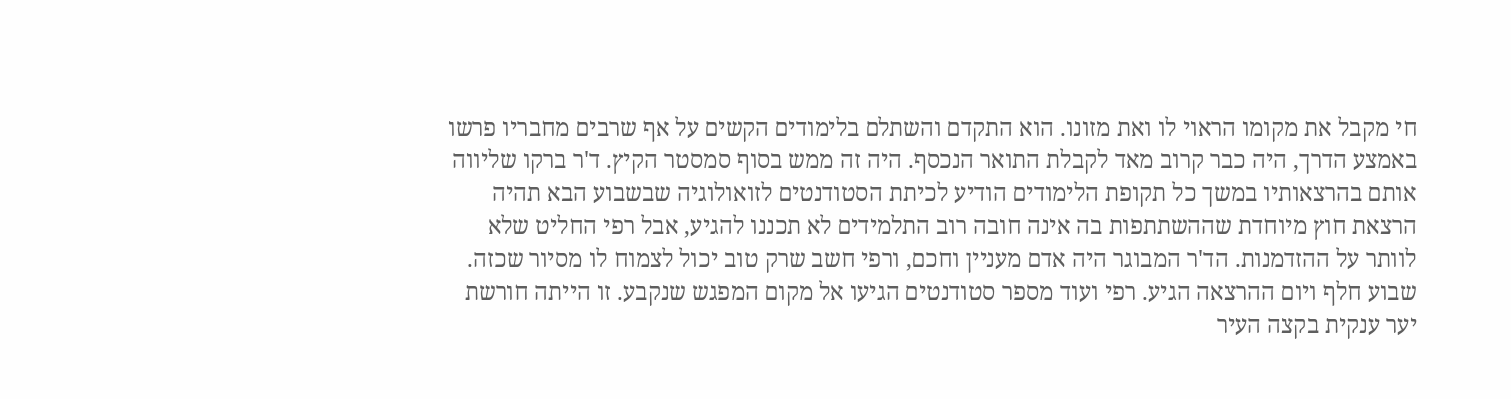חי מקבל את מקומו הראוי לו ואת מזונו. הוא התקדם והשתלם בלימודים הקשים על אף שרבים מחבריו פרשו באמצע הדרך, היה כבר קרוב מאד לקבלת התואר הנכסף. היה זה ממש בסוף סמסטר הקיץ. ד'ר ברקו שליווה אותם בהרצאותיו במשך כל תקופת הלימודים הודיע לכיתת הסטודנטים לזואולוגיה שבשבוע הבא תהיה הרצאת חוץ מיוחדת שההשתתפות בה אינה חובה רוב התלמידים לא תכננו להגיע, אבל רפי החליט שלא לוותר על ההזדמנות. הד'ר המבוגר היה אדם מעניין וחכם, ורפי חשב שרק טוב יכול לצמוח לו מסיור שכזה. שבוע חלף ויום ההרצאה הגיע. רפי ועוד מספר סטודנטים הגיעו אל מקום המפגש שנקבע. זו הייתה חורשת יער ענקית בקצה העיר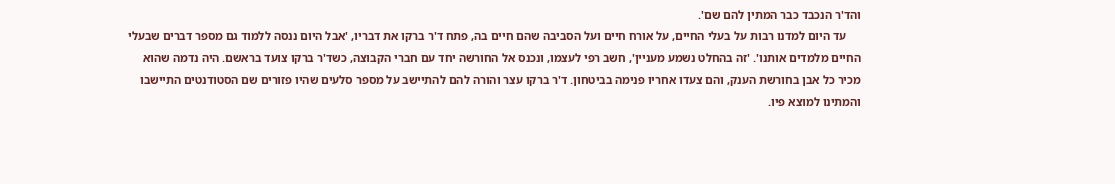והד'ר הנכבד כבר המתין להם שם'.
     עד היום למדנו רבות על בעלי החיים, על אורח חיים ועל הסביבה שהם חיים בה, פתח ד'ר ברקו את דבריו, 'אבל היום ננסה ללמוד גם מספר דברים שבעלי החיים מלמדים אותנו'. 'זה בהחלט נשמע מעניין', חשב רפי לעצמו, ונכנס אל החורשה יחד עם חברי הקבוצה, כשד'ר ברקו צועד בראשם. היה נדמה שהוא מכיר כל אבן בחורשת הענק, והם צעדו אחריו פנימה בביטחון. ד'ר ברקו עצר והורה להם להתיישב על מספר סלעים שהיו פזורים שם הסטודנטים התיישבו והמתינו למוצא פיו.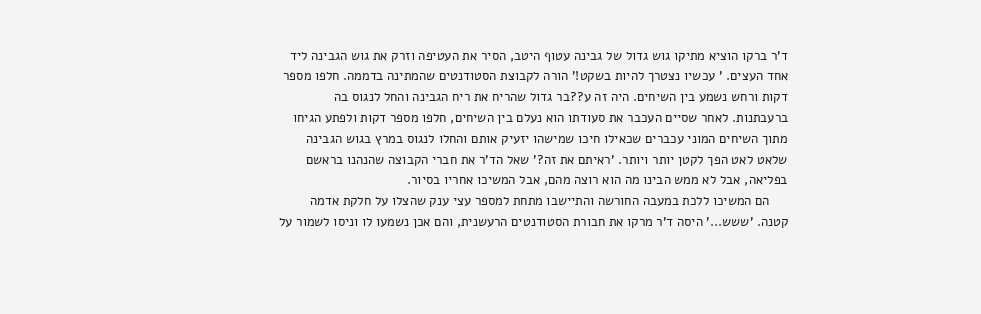ד'ר ברקו הוציא מתיקו גוש גדול של גבינה עטוף היטב, הסיר את העטיפה וזרק את גוש הגבינה ליד אחד העצים. ' עכשיו נצטרך להיות בשקט!' הורה לקבוצת הסטודנטים שהמתינה בדממה. חלפו מספר דקות ורחש נשמע בין השיחים. היה זה ע??בר גדול שהריח את ריח הגבינה והחל לנגוס בה ברעבתנות. לאחר שסיים העכבר את סעודתו הוא נעלם בין השיחים, חלפו מספר דקות ולפתע הגיחו מתוך השיחים המוני עכברים שכאילו חיכו שמישהו יזעיק אותם והחלו לנגוס במרץ בגוש הגבינה שלאט לאט הפך לקטן יותר ויותר. 'ראיתם את זה?' שאל הד'ר את חברי הקבוצה שהנהנו בראשם בפליאה, אבל לא ממש הבינו מה הוא רוצה מהם, אבל המשיכו אחריו בסיור.
     הם המשיכו ללכת במעבה החורשה והתיישבו מתחת למספר עצי ענק שהצלו על חלקת אדמה קטנה. 'ששש...' היסה ד'ר מרקו את חבורת הסטודנטים הרעשנית, והם אכן נשמעו לו וניסו לשמור על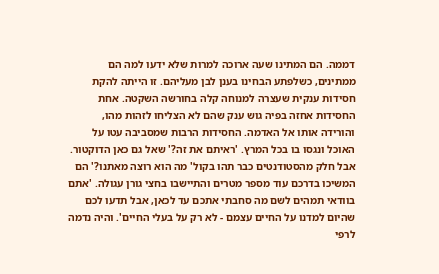דממה. הם המתינו שעה ארוכה למרות שלא ידעו למה הם ממתינים, כשלפתע הבחינו בענן לבן מעליהם. זו הייתה להקת חסידות ענקית שעצרה למנוחה קלה בחורשה השקטה. אחת החסידות אחזה בפיה גוש ענק שהם לא הצליחו לזהות מהו, והורידה אותו אל האדמה. החסידות הרבות שמסביבה עטו על האוכל ונגסו בו בכל המרץ. 'ראיתם את זה?' שאל גם כאן הדוקטור. אבל חלק מהסטודנטים כבר תהו בקול' מה הוא רוצה מאתנו?' הם המשיכו בדרכם עוד מספר מטרים והתיישבו בחצי גורן עגולה. 'אתם בוודאי תמהים לשם מה סחבתי אתכם עד לכאן, אבל תדעו לכם שהיום למדנו על החיים עצמם - לא רק על בעלי החיים'. והיה נדמה לרפי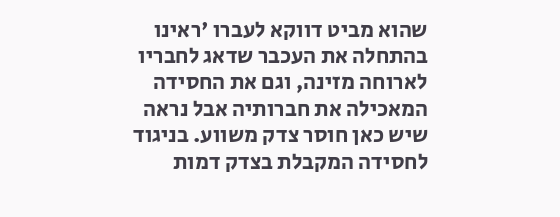שהוא מביט דווקא לעברו 'ראינו בהתחלה את העכבר שדאג לחבריו לארוחה מזינה, וגם את החסידה המאכילה את חברותיה אבל נראה שיש כאן חוסר צדק משווע. בניגוד לחסידה המקבלת בצדק דמות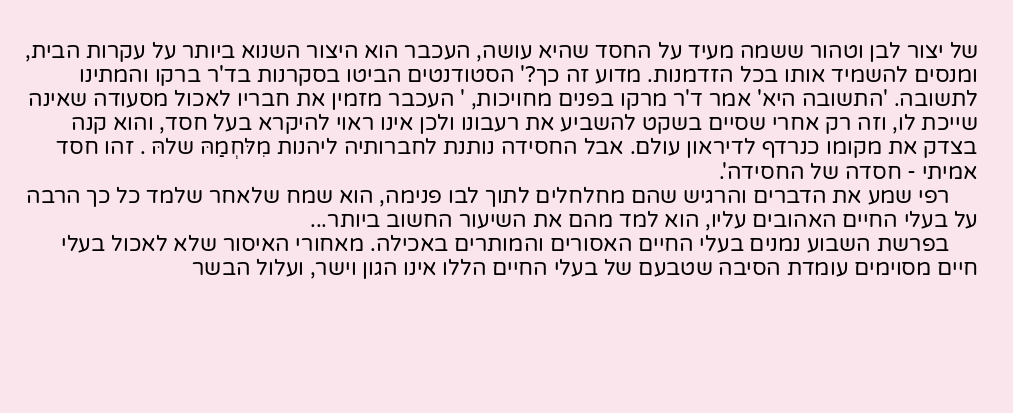של יצור לבן וטהור ששמה מעיד על החסד שהיא עושה, העכבר הוא היצור השנוא ביותר על עקרות הבית, ומנסים להשמיד אותו בכל הזדמנות. מדוע זה כך?' הסטודנטים הביטו בסקרנות בד'ר ברקו והמתינו לתשובה. 'התשובה היא' אמר ד'ר מרקו בפנים מחויכות, ' העכבר מזמין את חבריו לאכול מסעודה שאינה שייכת לו, וזה רק אחרי שסיים בשקט להשביע את רעבונו ולכן אינו ראוי להיקרא בעל חסד, והוא קנה בצדק את מקומו כנרדף לדיראון עולם. אבל החסידה נותנת לחברותיה ליהנות מִלּחְמַהּ שלהּ . זהו חסד אמיתי - חסדה של החסידה'.
     רפי שמע את הדברים והרגיש שהם מחלחלים לתוך לבו פנימה, הוא שמח שלאחר שלמד כל כך הרבה על בעלי החיים האהובים עליו, הוא למד מהם את השיעור החשוב ביותר...
     בפרשת השבוע נמנים בעלי החיים האסורים והמותרים באכילה. מאחורי האיסור שלא לאכול בעלי חיים מסוימים עומדת הסיבה שטבעם של בעלי החיים הללו אינו הגון וישר, ועלול הבשר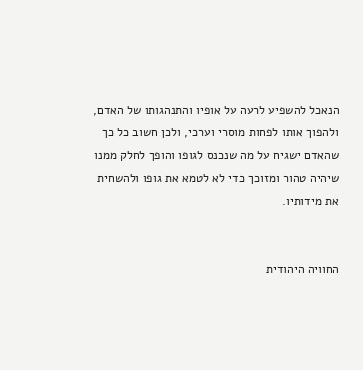הנאכל להשפיע לרעה על אופיו והתנהגותו של האדם, ולהפוך אותו לפחות מוסרי וערכי, ולכן חשוב כל כך שהאדם ישגיח על מה שנכנס לגופו והופך לחלק ממנו שיהיה טהור ומזוכך כדי לא לטמא את גופו ולהשחית את מידותיו.


החוויה היהודית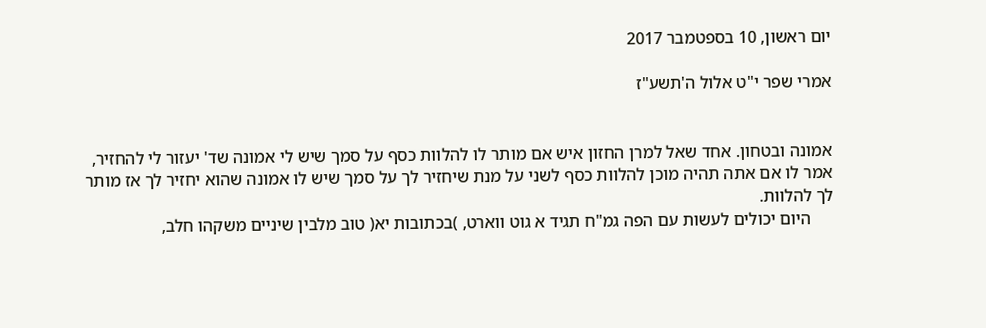יום ראשון, 10 בספטמבר 2017

אמרי שפר י"ט אלול ה'תשע"ז


אמונה ובטחון. אחד שאל למרן החזון איש אם מותר לו להלוות כסף על סמך שיש לי אמונה שד' יעזור לי להחזיר, אמר לו אם אתה תהיה מוכן להלוות כסף לשני על מנת שיחזיר לך על סמך שיש לו אמונה שהוא יחזיר לך אז מותר לך להלוות.
     היום יכולים לעשות עם הפה גמ"ח תגיד א גוט ווארט, )בכתובות יא( טוב מלבין שיניים משקהו חלב,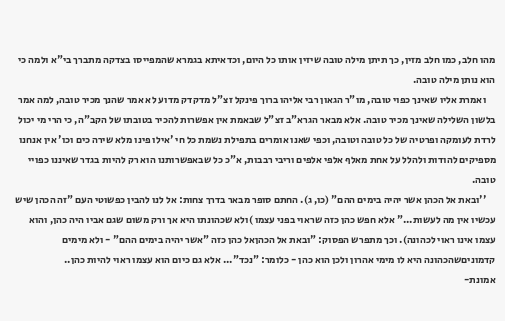מהו חלב, כמו חלב מזין, כך תיתן מילה טובה שיזין אותו כל היום, וכדאיתא בגמרא שהמפייסו בצדקה מתברך בי"א ולמה כי הוא נותן מילה טובה.
     ואמרת אליו שאינך כפוי טובה, מו"ר הגאון רבי אליהו ברוך פינקל זצ"ל מדקדק מדוע לא אמר שהנך מכיר טובה, למה אמר בלשון השלילה שאינך מכיר טובה. אלא מבאר הגרא"ב זצ"ל שבאמת אין אפשרות להכיר בטובתו של הקב"ה, כי הרי מי יכול לרדת לעומקה ופרטיה של כל טובה וטובה, וכפי שאנו אומרים בתפילת נשמת כל חי 'אילו פינו מלא שירה כים וכו' אין אנחנו מספיקים להודות ולהלל על אחת מאלף אלפי אלפים וריבי רבבות, א"כ כל שבאפשרותנו הוא רק להיות בגדר שאיננו כפויי טובה.
     ''ובאת אל הכהן אשר יהיה בימים ההם" (כו, ג). החתם סופר מבאר בדרך צחות: אל לנו להבין כפשוטי העם "זה הכהן שיש עכשיו אין מה לעשות..." אלא חפש כהן כזה שראוי בפני עצמו )ולא שכהונתו היא אך ורק משום שגם אביו היה כהן, והוא עצמו אינו ראוי לכהונה). וכך מתפרש הפסוק: "ובאת אל הכהןאל כהן כזה "אשר יהיה בימים ההם" - ולא מימים קדמוניםשהכהונה היא לו מימי אהרון ולכן הוא כהן - כלומר: "נכד"... אלא גם כיום הוא עצמו ראוי להיות כהן..
אמונת-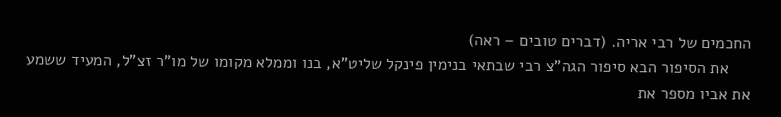החכמים של רבי אריה. (דברים טובים – ראה)
     את הסיפור הבא סיפור הגה"צ רבי שבתאי בנימין פינקל שליט"א, בנו וממלא מקומו של מו"ר זצ"ל, המעיד ששמע את אביו מספר את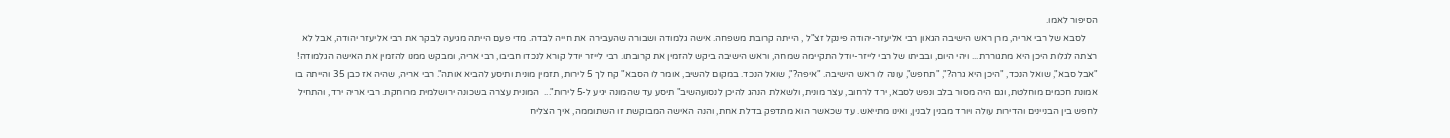הסיפור לאמו.
     לסבא של רבי אריה, מרן ראש הישיבה הגאון רבי אליעזר-יהודה פינקל זצ"ל , הייתה קרובת משפחה. אישה גלמודה ושבורה שהעבירה את חייה לבדה. מדי פעם הייתה מגיעה לבקר את רבי אליעזר יהודה, אבל לא רצתה לגלות היכן היא מתגוררת... ויהי היום, ובביתו של רבי לייזר-יודל התקיימה שמחה, וראש הישיבה ביקש להזמין את קרובתו. רבי לייזר יודל קורא לנכדו חביבו, רבי אריה, ומבקש ממנו להזמין את האישה הגלמודה! "אבל סבא", שואל הנכד, "היכן היא גרה?", "תחפש", עונה לו ראש הישיבה. "איפה?", שואל הנכד. במקום להשיב, אומר לו הסבא" קח לך 5 לירות, תזמין מונית ותיסע להביא אותה". רבי אריה, שהיה אז כבן 35 והייתה בו אמונת חכמים מוחלטת, וגם היה מסור בלב ונפש לסבא, ירד לרחוב, עצר מונית, ולשאלת הנהג להיכן לנסועהשיב" תיסע עד שהמונה יגיע ל-5 לירות"...  המונית עצרה בשכונה ירושלמית מרוחקת. רבי אריה ירד, והתחיל לחפש בין הבניינים והדירות עולה ויורד מבנין לבנין, ואינו מתייאש. עד שכאשר הוא מתדפק בדלת אחת, והנה האישה המבוקשת זו השתוממה, איך הצליח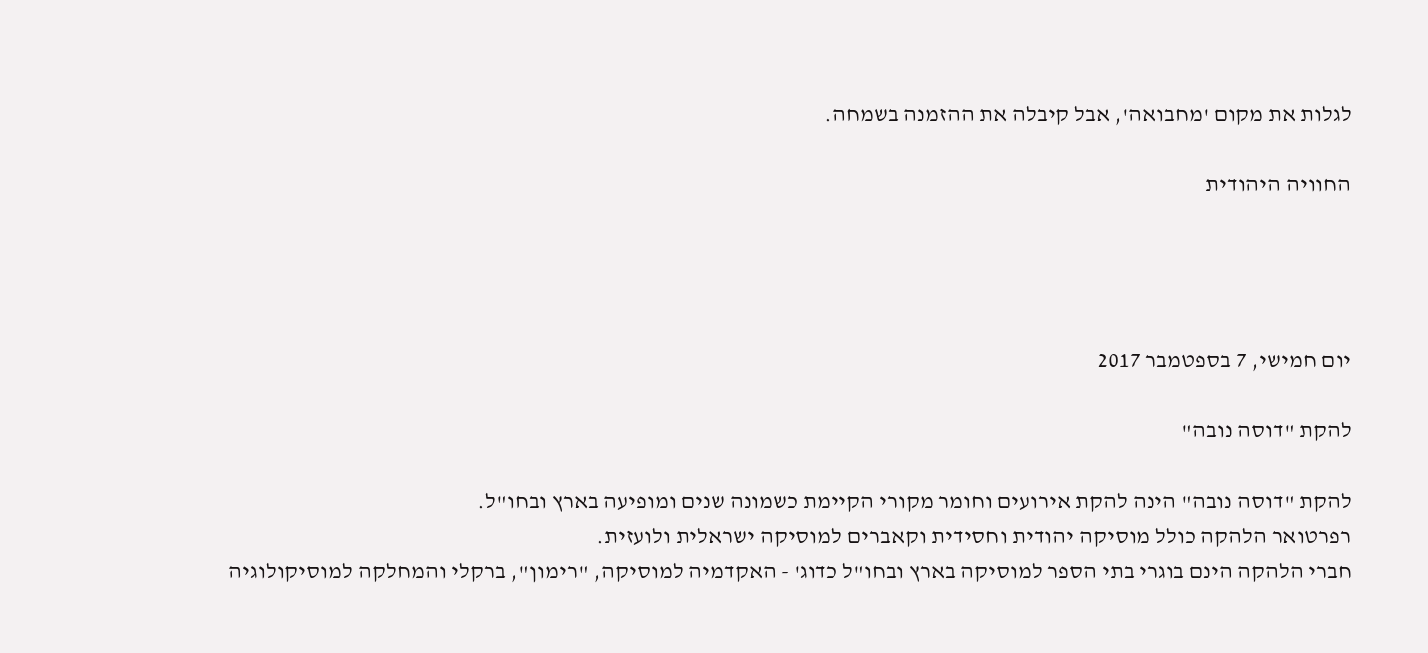לגלות את מקום 'מחבואה', אבל קיבלה את ההזמנה בשמחה.

החוויה היהודית




יום חמישי, 7 בספטמבר 2017

להקת "דוסה נובה"

להקת "דוסה נובה" הינה להקת אירועים וחומר מקורי הקיימת כשמונה שנים ומופיעה בארץ ובחו"ל.
רפרטואר הלהקה כולל מוסיקה יהודית וחסידית וקאברים למוסיקה ישראלית ולועזית.
חברי הלהקה הינם בוגרי בתי הספר למוסיקה בארץ ובחו"ל כדוג' - האקדמיה למוסיקה, "רימון", ברקלי והמחלקה למוסיקולוגיה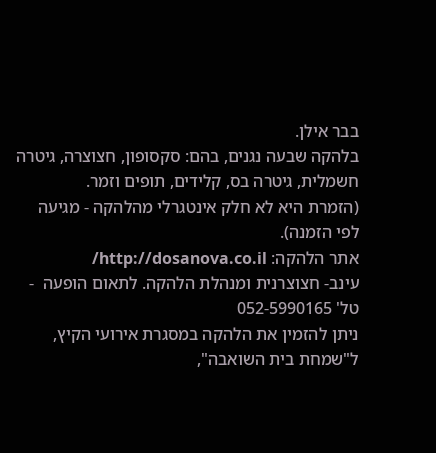בבר אילן.
בלהקה שבעה נגנים, בהם: סקסופון, חצוצרה, גיטרה חשמלית, גיטרה בס, קלידים, תופים וזמר.
(הזמרת היא לא חלק אינטגרלי מהלהקה - מגיעה לפי הזמנה).
אתר הלהקה: http://dosanova.co.il/
עינב- חצוצרנית ומנהלת הלהקה. לתאום הופעה  - טל' 052-5990165
ניתן להזמין את הלהקה במסגרת אירועי הקיץ, ל"שמחת בית השואבה",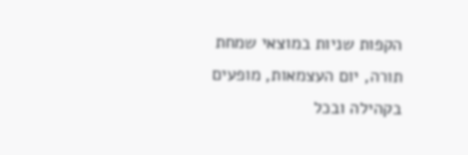הקפות שניות במוצאי שמחת תורה, יום העצמאות, מופעים בקהילה ובכל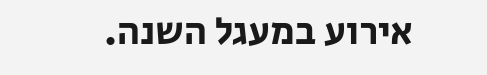אירוע במעגל השנה.